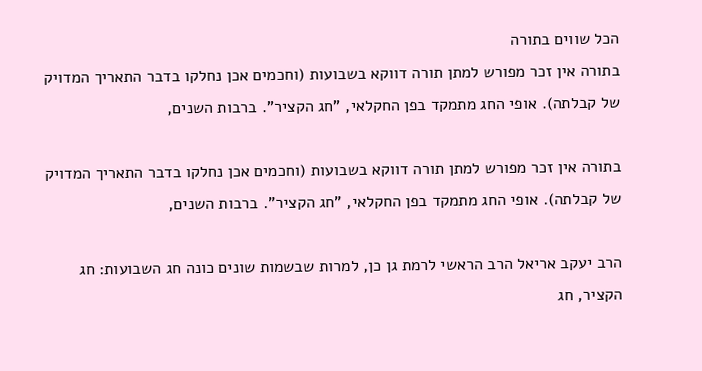הכל שווים בתורה
בתורה אין זכר מפורש למתן תורה דווקא בשבועות (וחכמים אכן נחלקו בדבר התאריך המדויק של קבלתה). אופי החג מתמקד בפן החקלאי, "חג הקציר". ברבות השנים,

בתורה אין זכר מפורש למתן תורה דווקא בשבועות (וחכמים אכן נחלקו בדבר התאריך המדויק של קבלתה). אופי החג מתמקד בפן החקלאי, "חג הקציר". ברבות השנים,

הרב יעקב אריאל הרב הראשי לרמת גן כן, למרות שבשמות שונים כונה חג השבועות: חג הקציר, חג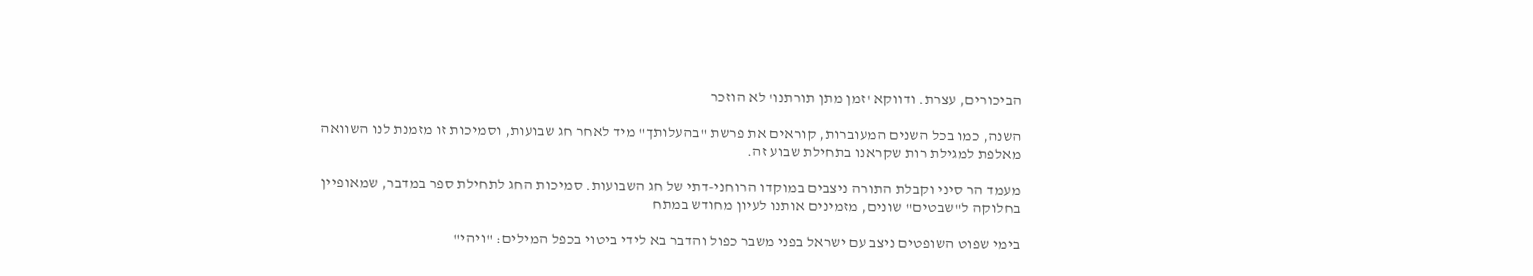הביכורים, עצרת. ודווקא 'זמן מתן תורתנו' לא הוזכר

השנה, כמו בכל השנים המעוברות, קוראים את פרשת "בהעלותך" מיד לאחר חג שבועות, וסמיכות זו מזמנת לנו השוואה מאלפת למגילת רות שקראנו בתחילת שבוע זה.

מעמד הר סיני וקבלת התורה ניצבים במוקדו הרוחני-דתי של חג השבועות. סמיכות החג לתחילת ספר במדבר, שמאופיין בחלוקה ל"שבטים" שונים, מזמינים אותנו לעיון מחודש במתח

בימי שפוט השופטים ניצב עם ישראל בפני משבר כפול והדבר בא לידי ביטוי בכפל המילים: "ויהי"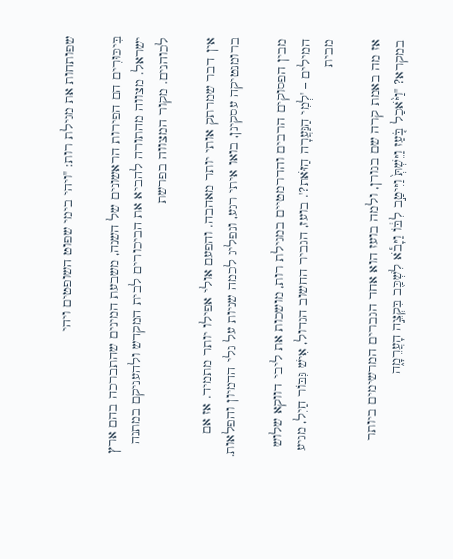שפותחות את מגילת רות: "ויהי בימי שפוט השופטים ויהי

בִּיכּוּרִים הם הפירות הראשונים של השנה, משבעת המינים שהתברכה בהם ארץ ישראל. מצווה מהתורה להביא את הביכורים לבית המקדש ולהעניקם במתנה לכוהנים. מקור המצווה בפרשת

אין דבר שמרתק אותי יותר מאהבה. והפעם אולי אפילו יותר מתמיד. אז אם ברומנטיקה עסקינן, בואו איתי רגע, ונפליג לכמה שניות על גלי הדמיון והפלאות.

מבין הפסוקים הרבים והדרמטיים במגילת רות, מושכות את ליבי דווקא שלוש המילים – 'לְמִי הַנַּעֲרָה הַזֹּאת?'. בועז, הגביר החשוב הגדול, אִישׁ גִּבּוֹר חַיִל, מגיע מבית

אז מה באמת קרה שם בגורן, ולמה בועז הוא אחד הגברים המרשימים ביותר במקרא? "וַיֹּ֨אכַל בֹּ֤עַז וַיֵּשְׁתְּ֙ וַיִּיטַ֣ב לִבּ֔וֹ וַיָּבֹ֕א לִשְׁכַּ֖ב בִּקְצֵ֣ה הָעֲרֵמָ֑ה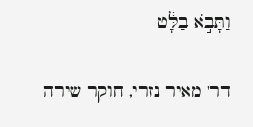וַתָּבֹ֣א בַלָּ֔ט

דר' מאיר נזרי, חוקר שירה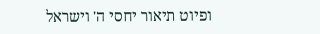ופיוט תיאור יחסי ה' וישראל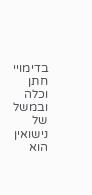בדימויי חתן וכלה ובמשל של נישואין הוא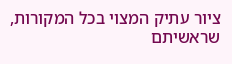ציור עתיק המצוי בכל המקורות, שראשיתם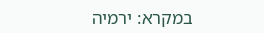במקרא: ירמיה